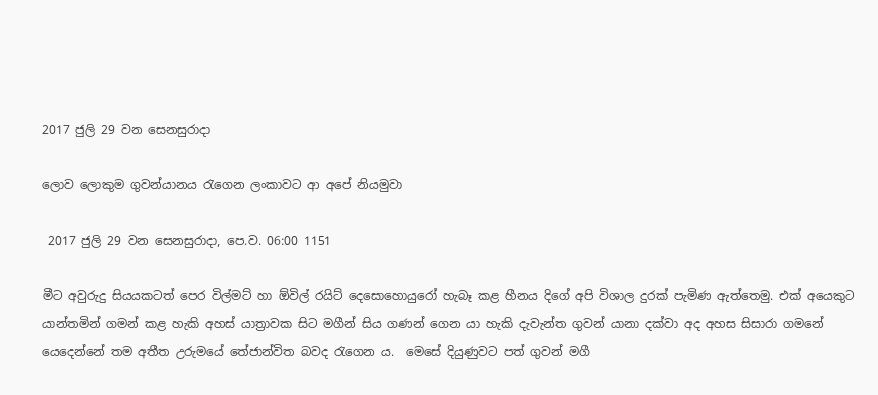2017 ජුලි 29 වන සෙනසුරාදා

ලොව ලොකුම ගුවන්යානය රැගෙන ලංකාවට ආ අපේ නියමුවා

 2017 ජුලි 29 වන සෙනසුරාදා, පෙ.ව. 06:00 1151

මීට අවුරුදු සියයකටත් පෙර විල්මට් හා ඕවිල් රයිට් දෙසොහොයුරෝ හැබෑ කළ හීනය දිගේ අපි විශාල දුරක් පැමිණ ඇත්තෙමු. එක් අයෙකුට යාන්තමින් ගමන් කළ හැකි අහස් යාත්‍රාවක සිට මගීන් සිය ගණන් ගෙන යා හැකි දැවැන්ත ගුවන් යානා දක්වා අද අහස සිසාරා ගමනේ යෙදෙන්නේ තම අතීත උරුමයේ තේජාන්විත බවද රැගෙන ය.  මෙසේ දියුණුවට පත් ගුවන් මගී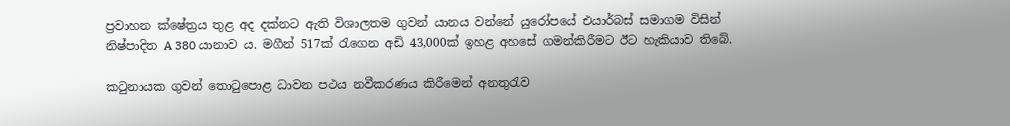ප්‍රවාහන ක්ෂේත්‍රය තුළ අද දක්නට ඇති විශාලතම ගුවන් යානය වන්නේ යුරෝපයේ එයාර්බස් සමාගම විසින් නිෂ්පාදිත A 380 යානාව ය. මගීන් 517ක් රැගෙන අඩි 43,000ක් ඉහළ අහසේ ගමන්කිරීමට ඊට හැකියාව තිබේ.

කටුනායක ගුවන් තොටුපොළ ධාවන පථය නවීකරණය කිරීමෙන් අනතුරැව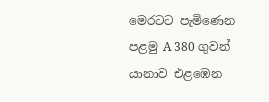මෙරටට පැමිණෙන පළමු A 380 ගුවන් යානාව එළඹෙන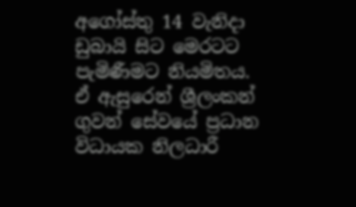අගෝස්තු 14 වැනිදා ඩුබායි සිට මෙරටට පැමිණීමට නියමිතය. ඒ ඇසුරෙන් ශ්‍රීලංකන් ගුවන් සේවයේ ප්‍රධාන විධායක නිලධාරී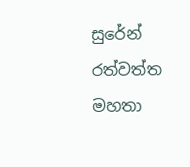සුරේන් රත්වත්ත මහතා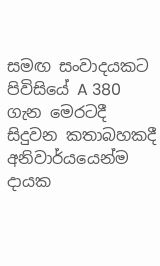සමඟ සංවාදයකට පිවිසියේ A 380 ගැන මෙරටදී සිදුවන කතාබහකදී අනිවාර්යයෙන්ම දායක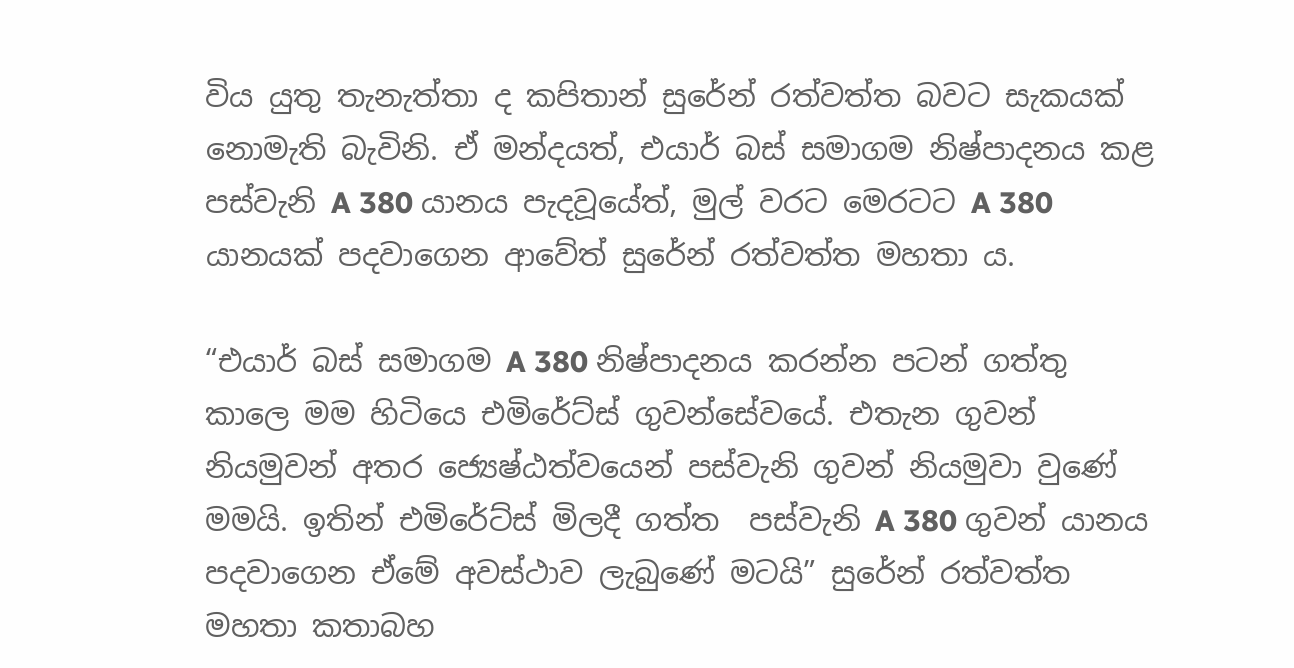විය යුතු තැනැත්තා ද කපිතාන් සුරේන් රත්වත්ත බවට සැකයක් නොමැති බැවිනි. ඒ මන්දයත්, එයාර් බස් සමාගම නිෂ්පාදනය කළ පස්වැනි A 380 යානය පැදවූයේත්, මුල් වරට මෙරටට A 380 යානයක් පදවාගෙන ආවේත් සුරේන් රත්වත්ත මහතා ය.

“එයාර් බස් සමාගම A 380 නිෂ්පාදනය කරන්න පටන් ගත්තු කාලෙ මම හිටියෙ එමිරේට්ස් ගුවන්සේවයේ. එතැන ගුවන් නියමුවන් අතර ජ්‍යෙෂ්ඨත්වයෙන් පස්වැනි ගුවන් නියමුවා වුණේ මමයි. ඉතින් එමිරේට්ස් මිලදී ගත්ත  පස්වැනි A 380 ගුවන් යානය පදවාගෙන ඒමේ අවස්ථාව ලැබුණේ මටයි” සුරේන් රත්වත්ත මහතා කතාබහ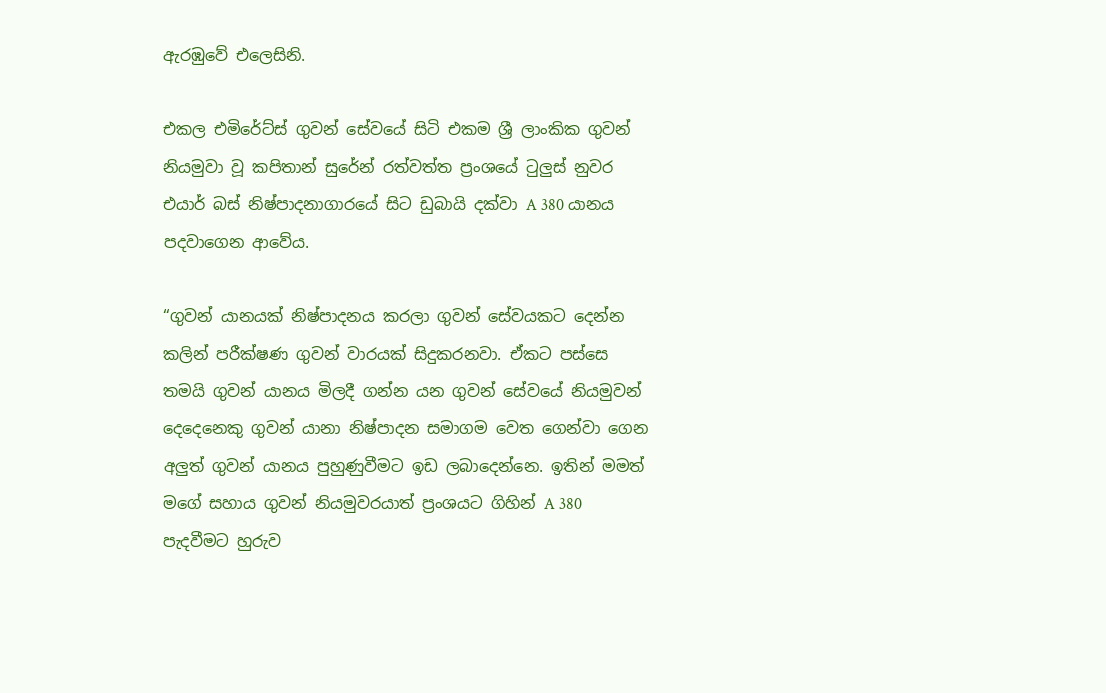ඇරඹුවේ එලෙසිනි.

එකල එමිරේට්ස් ගුවන් සේවයේ සිටි එකම ශ්‍රී ලාංකික ගුවන් නියමුවා වූ කපිතාන් සුරේන් රත්වත්ත ප්‍රංශයේ ටුලුස් නුවර එයාර් බස් නිෂ්පාදනාගාරයේ සිට ඩුබායි දක්වා A 380 යානය පදවාගෙන ආවේය.

“ගුවන් යානයක් නිෂ්පාදනය කරලා ගුවන් සේවයකට දෙන්න කලින් පරීක්ෂණ ගුවන් වාරයක් සිදුකරනවා. ඒකට පස්සෙ තමයි ගුවන් යානය මිලදී ගන්න යන ගුවන් සේවයේ නියමුවන් දෙදෙනෙකු ගුවන් යානා නිෂ්පාදන සමාගම වෙත ගෙන්වා ගෙන අලුත් ගුවන් යානය පුහුණුවීමට ඉඩ ලබාදෙන්නෙ. ඉතින් මමත් මගේ සහාය ගුවන් නියමුවරයාත් ප්‍රංශයට ගිහින් A 380 පැදවීමට හුරුව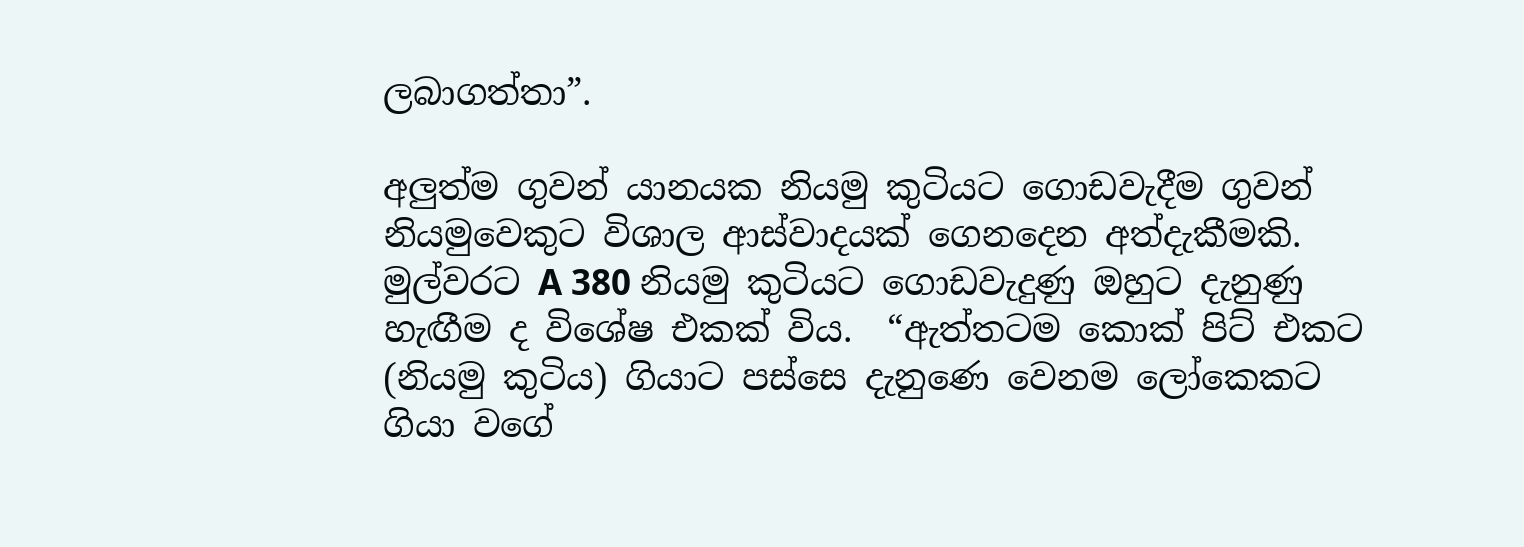ලබාගත්තා”.

අලුත්ම ගුවන් යානයක නියමු කුටියට ගොඩවැදීම ගුවන් නියමුවෙකුට විශාල ආස්වාදයක් ගෙනදෙන අත්දැකීමකි. මුල්වරට A 380 නියමු කුටියට ගොඩවැදුණු ඔහුට දැනුණු හැඟීම ද විශේෂ එකක් විය.  “ඇත්තටම කොක් පිට් එකට (නියමු කුටිය) ගියාට පස්සෙ දැනුණෙ වෙනම ලෝකෙකට ගියා වගේ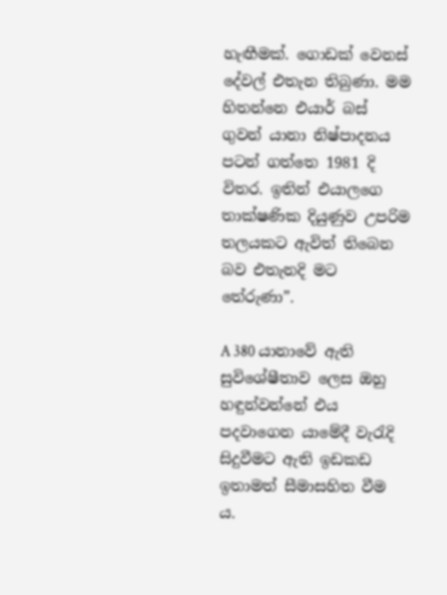හැඟීමක්. ගොඩක් වෙනස් දේවල් එතැන තිබුණා. මම හිතන්නෙ එයාර් බස් ගුවන් යානා නිෂ්පාදනය පටන් ගත්තෙ 1981 දි විතර. ඉතින් එයාලගෙ තාක්ෂණික දියුණුව උපරිම තලයකට ඇවිත් තිබෙන බව එතැනදි මට තේරුණා”.

A 380 යානාවේ ඇති සුවිශේෂීතාව ලෙස ඔහු හඳුන්වන්නේ එය පදවාගෙන යාමේදී වැරැදි සිදුවීමට ඇති ඉඩකඩ ඉතාමත් සීමාසහිත වීම ය.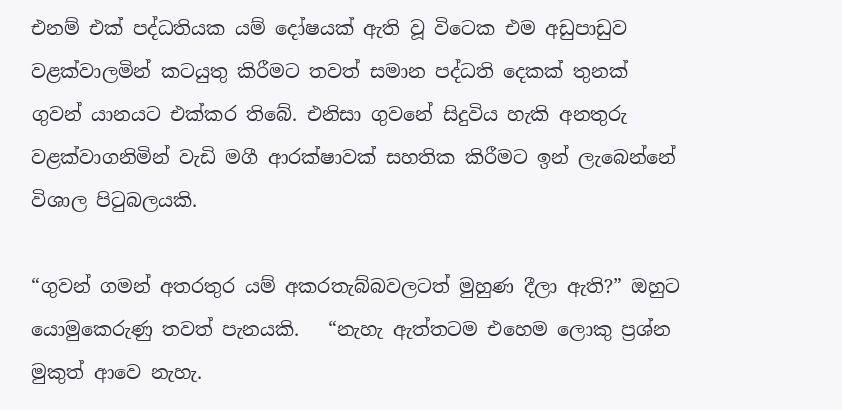එනම් එක් පද්ධතියක යම් දෝෂයක් ඇති වූ විටෙක එම අඩුපාඩුව වළක්වාලමින් කටයුතු කිරීමට තවත් සමාන පද්ධති දෙකක් තුනක් ගුවන් යානයට එක්කර තිබේ. එනිසා ගුවනේ සිදුවිය හැකි අනතුරු වළක්වාගනිමින් වැඩි මගී ආරක්ෂාවක් සහතික කිරීමට ඉන් ලැබෙන්නේ විශාල පිටුබලයකි.

“ගුවන් ගමන් අතරතුර යම් අකරතැබ්බවලටත් මුහුණ දීලා ඇති?” ඔහුට යොමුකෙරුණු තවත් පැනයකි.   “නැහැ ඇත්තටම එහෙම ලොකු ප්‍රශ්න මුකුත් ආවෙ නැහැ.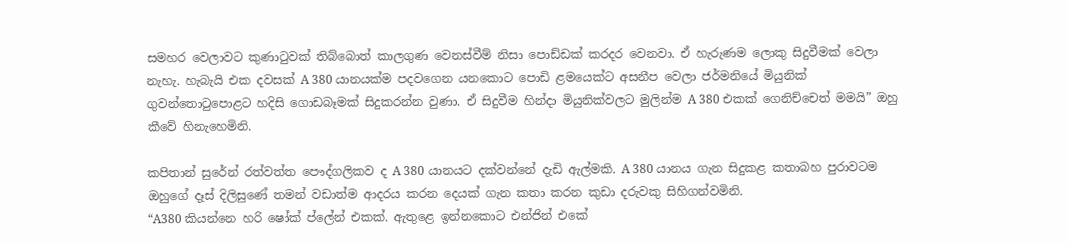සමහර වෙලාවට කුණාටුවක් තිබ්බොත් කාලගුණ වෙනස්වීම් නිසා පොඩ්ඩක් කරදර වෙනවා. ඒ හැරුණම ලොකු සිදුවීමක් වෙලා නැහැ. හැබැයි එක දවසක් A 380 යානයක්ම පදවගෙන යනකොට පොඩි ළමයෙක්ට අසනීප වෙලා ජර්මනියේ මියුනික් ගුවන්තොටුපොළට හදිසි ගොඩබෑමක් සිදුකරන්න වුණා. ඒ සිදුවීම හින්දා මියුනික්වලට මුලින්ම A 380 එකක් ගෙනිච්චෙත් මමයි” ඔහු කීවේ හිනැහෙමිනි.

කපිතාන් සුරේන් රත්වත්ත පෞද්ගලිකව ද A 380 යානයට දක්වන්නේ දැඩි ඇල්මකි. A 380 යානය ගැන සිදුකළ කතාබහ පුරාවටම ඔහුගේ දෑස් දිලිසුණේ තමන් වඩාත්ම ආදරය කරන දෙයක් ගැන කතා කරන කුඩා දරුවකු සිහිගන්වමිනි.
“A380 කියන්නෙ හරි ෂෝක් ප්ලේන් එකක්. ඇතුළෙ ඉන්නකොට එන්ජින් එකේ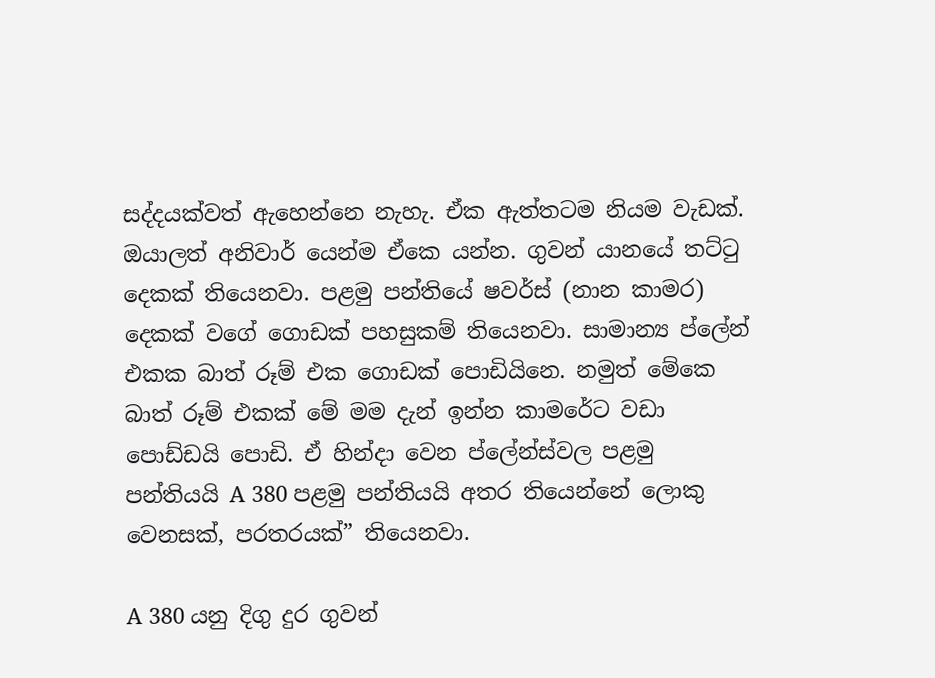සද්දයක්වත් ඇහෙන්නෙ නැහැ. ඒක ඇත්තටම නියම වැඩක්. ඔයාලත් අනිවාර් යෙන්ම ඒකෙ යන්න. ගුවන් යානයේ තට්ටු දෙකක් තියෙනවා. පළමු පන්තියේ ෂවර්ස් (නාන කාමර) දෙකක් වගේ ගොඩක් පහසුකම් තියෙනවා. සාමාන්‍ය ප්ලේන් එකක බාත් රූම් එක ගොඩක් පොඩියිනෙ. නමුත් මේකෙ බාත් රූම් එකක් මේ මම දැන් ඉන්න කාමරේට වඩා පොඩ්ඩයි පොඩි. ඒ හින්දා වෙන ප්ලේන්ස්වල පළමු පන්තියයි A 380 පළමු පන්තියයි අතර තියෙන්නේ ලොකු වෙනසක්, පරතරයක්” තියෙනවා.

A 380 යනු දිගු දුර ගුවන්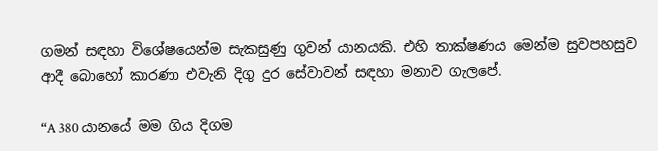ගමන් සඳහා විශේෂයෙන්ම සැකසුණු ගුවන් යානයකි. එහි තාක්ෂණය මෙන්ම සුවපහසුව ආදී බොහෝ කාරණා එවැනි දිගු දුර සේවාවන් සඳහා මනාව ගැලපේ.

“A 380 යානයේ මම ගිය දිගම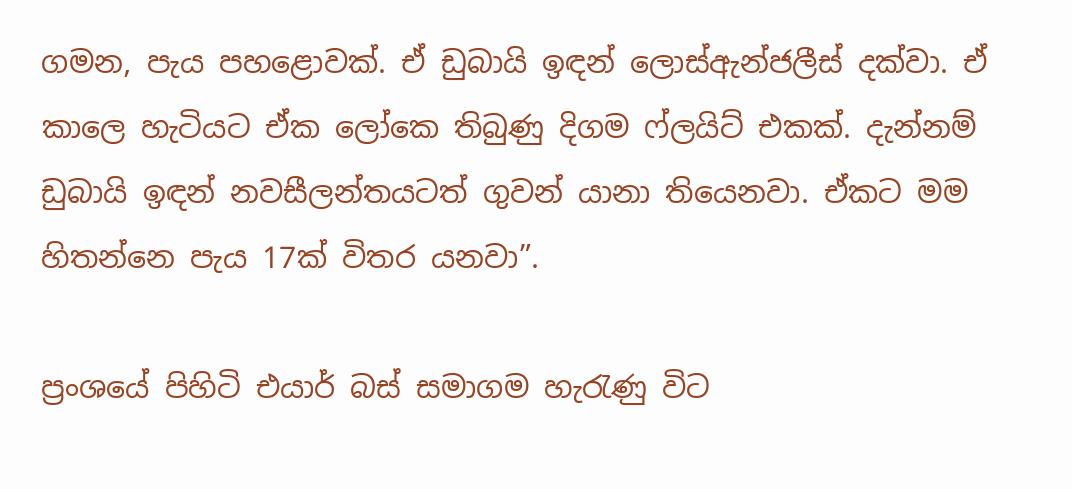ගමන, පැය පහළොවක්. ඒ ඩුබායි ඉඳන් ලොස්ඇන්ජලීස් දක්වා. ඒ කාලෙ හැටියට ඒක ලෝකෙ තිබුණු දිගම ෆ්ලයිට් එකක්. දැන්නම් ඩුබායි ඉඳන් නවසීලන්තයටත් ගුවන් යානා තියෙනවා. ඒකට මම හිතන්නෙ පැය 17ක් විතර යනවා”.

ප්‍රංශයේ පිහිටි එයාර් බස් සමාගම හැරැණු විට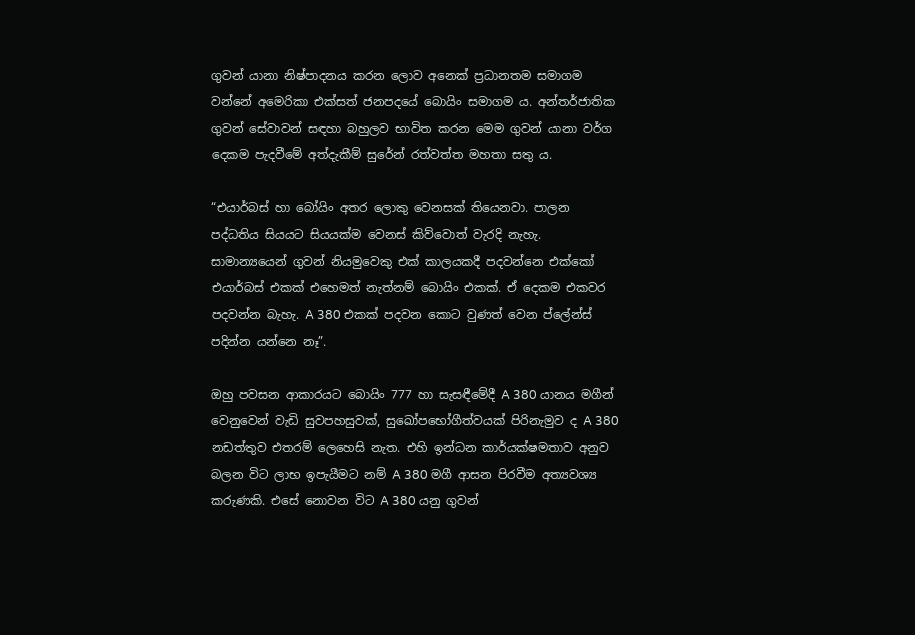ගුවන් යානා නිෂ්පාදනය කරන ලොව අනෙක් ප්‍රධානතම සමාගම වන්නේ අමෙරිකා එක්සත් ජනපදයේ බොයිං සමාගම ය. අන්තර්ජාතික ගුවන් සේවාවන් සඳහා බහුලව භාවිත කරන මෙම ගුවන් යානා වර්ග දෙකම පැදවීමේ අත්දැකීම් සුරේන් රත්වත්ත මහතා සතු ය.

“එයාර්බස් හා බෝයිං අතර ලොකු වෙනසක් තියෙනවා. පාලන පද්ධතිය සියයට සියයක්ම වෙනස් කිව්වොත් වැරදි නැහැ. සාමාන්‍යයෙන් ගුවන් නියමුවෙකු එක් කාලයකදී පදවන්නෙ එක්කෝ එයාර්බස් එකක් එහෙමත් නැත්නම් බොයිං එකක්. ඒ දෙකම එකවර පදවන්න බැහැ. A 380 එකක් පදවන කොට වුණත් වෙන ප්ලේන්ස් පදින්න යන්නෙ නෑ”.

ඔහු පවසන ආකාරයට බොයිං 777 හා සැසඳීමේදී A 380 යානය මගීන් වෙනුවෙන් වැඩි සුවපහසුවක්, සුඛෝපභෝගීත්වයක් පිරිනැමුව ද A 380 නඩත්තුව එතරම් ලෙහෙසි නැත. එහි ඉන්ධන කාර්යක්ෂමතාව අනුව බලන විට ලාභ ඉපැයීමට නම් A 380 මගී ආසන පිරවීම අත්‍යවශ්‍ය කරුණකි. එසේ නොවන විට A 380 යනු ගුවන්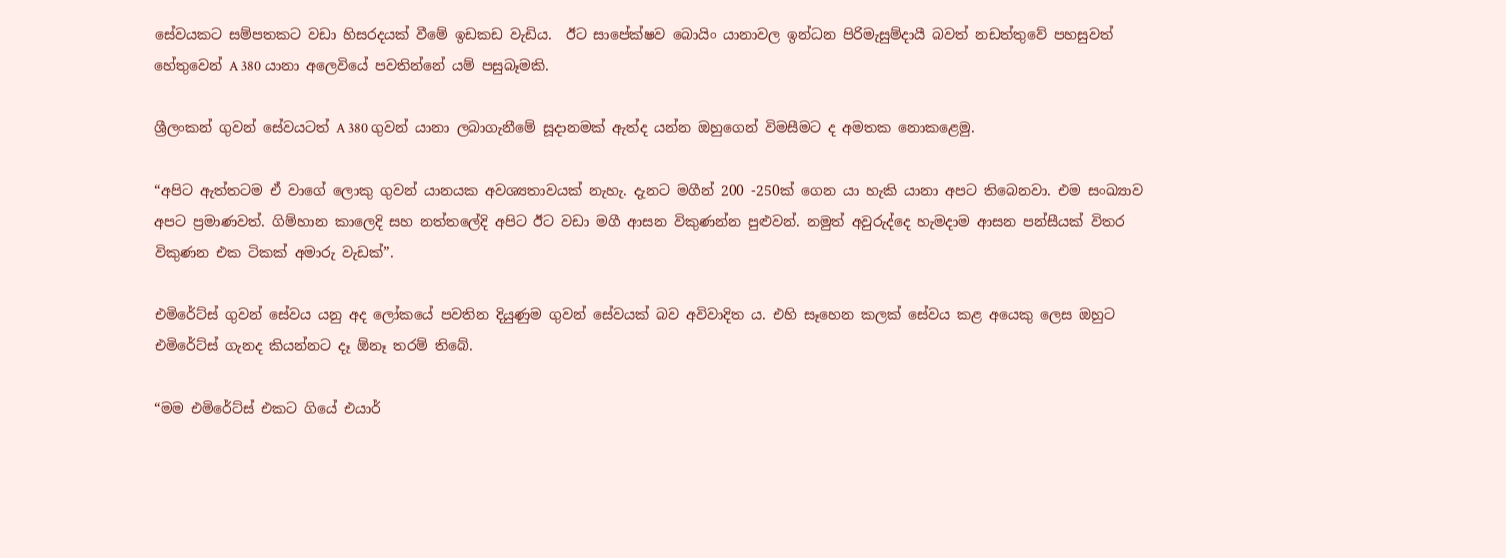සේවයකට සම්පතකට වඩා හිසරදයක් වීමේ ඉඩකඩ වැඩිය.  ඊට සාපේක්ෂව බොයිං යානාවල ඉන්ධන පිරිමැසුම්දායී බවත් නඩත්තුවේ පහසුවත් හේතුවෙන් A 380 යානා අලෙවියේ පවතින්නේ යම් පසුබෑමකි.

ශ්‍රීලංකන් ගුවන් සේවයටත් A 380 ගුවන් යානා ලබාගැනීමේ සූදානමක් ඇත්ද යන්න ඔහුගෙන් විමසීමට ද අමතක නොකළෙමු.

“අපිට ඇත්තටම ඒ වාගේ ලොකු ගුවන් යානයක අවශ්‍යතාවයක් නැහැ. දැනට මගීන් 200 -250ක් ගෙන යා හැකි යානා අපට තිබෙනවා. එම සංඛ්‍යාව අපට ප්‍රමාණවත්. ගිම්හාන කාලෙදි සහ නත්තලේදි අපිට ඊට වඩා මගී ආසන විකුණන්න පුළුවන්. නමුත් අවුරුද්දෙ හැමදාම ආසන පන්සීයක් විතර විකුණන එක ටිකක් අමාරු වැඩක්”.

එමිරේට්ස් ගුවන් සේවය යනු අද ලෝකයේ පවතින දියුණුම ගුවන් සේවයක් බව අවිවාදිත ය. එහි සෑහෙන කලක් සේවය කළ අයෙකු ලෙස ඔහුට එමිරේට්ස් ගැනද කියන්නට දෑ ඕනෑ තරම් තිබේ.

“මම එමිරේට්ස් එකට ගියේ එයාර්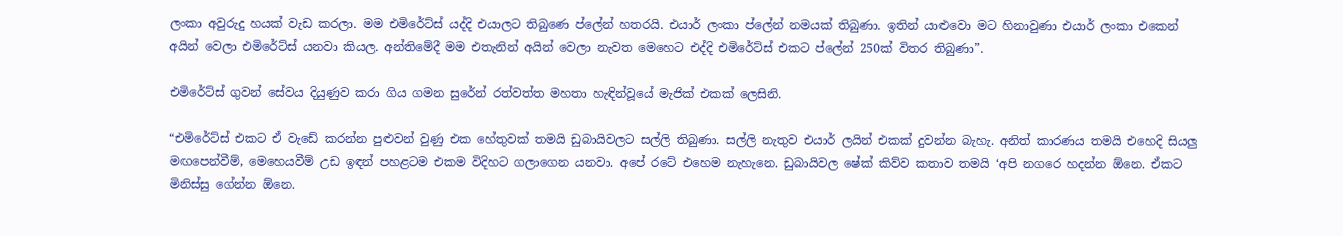ලංකා අවුරුදු හයක් වැඩ කරලා. මම එමිරේට්ස් යද්දි එයාලට තිබුණෙ ප්ලේන් හතරයි. එයාර් ලංකා ප්ලේන් නමයක් තිබුණා. ඉතින් යාළුවො මට හිනාවුණා එයාර් ලංකා එකෙන් අයින් වෙලා එමිරේට්ස් යනවා කියල. අන්තිමේදී මම එතැනින් අයින් වෙලා නැවත මෙහෙට එද්දි එමිරේට්ස් එකට ප්ලේන් 250ක් විතර තිබුණා”.

එමිරේට්ස් ගුවන් සේවය දියුණුව කරා ගිය ගමන සුරේන් රත්වත්ත මහතා හැඳින්වූයේ මැජික් එකක් ලෙසිනි.

“එමිරේට්ස් එකට ඒ වැඩේ කරන්න පුළුවන් වුණු එක හේතුවක් තමයි ඩුබායිවලට සල්ලි තිබුණා. සල්ලි නැතුව එයාර් ලයින් එකක් දුවන්න බැහැ. අනිත් කාරණය තමයි එහෙදි සියලු මඟපෙන්වීම්, මෙහෙයවීම් උඩ ඉඳන් පහළටම එකම විදිහට ගලාගෙන යනවා. අපේ රටේ එහෙම නැහැනෙ. ඩුබායිවල ෂේක් කිව්ව කතාව තමයි ‘අපි නගරෙ හදන්න ඕනෙ. ඒකට මිනිස්සු ගේන්න ඕනෙ.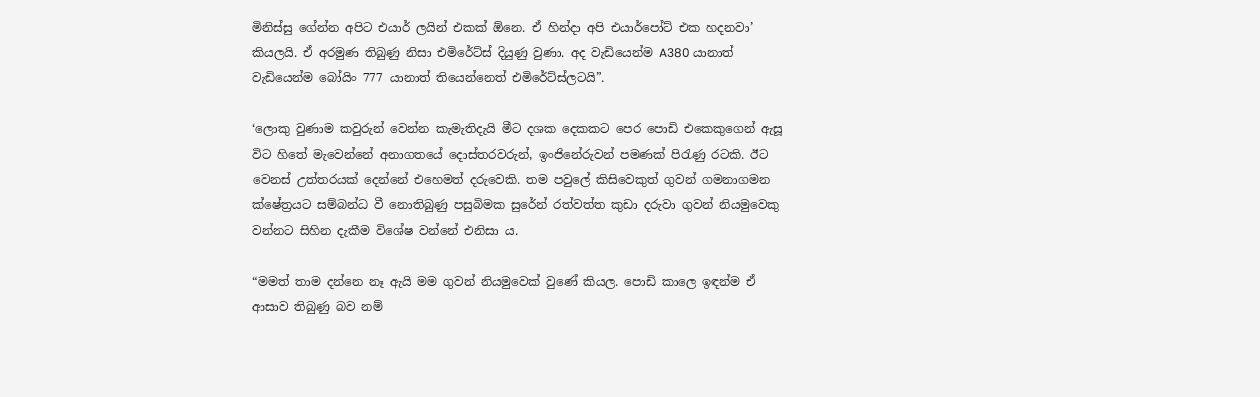මිනිස්සු ගේන්න අපිට එයාර් ලයින් එකක් ඕනෙ. ඒ හින්දා අපි එයාර්පෝට් එක හදනවා’ කියලයි. ඒ අරමුණ තිබුණු නිසා එමිරේට්ස් දියුණු වුණා. අද වැඩියෙන්ම A380 යානාත් වැඩියෙන්ම බෝයිං 777 යානාත් තියෙන්නෙත් එමිරේට්ස්ලටයි”.

‘ලොකු වුණාම කවුරුන් වෙන්න කැමැතිදැයි මීට දශක දෙකකට පෙර පොඩි එකෙකුගෙන් ඇසූ විට හිතේ මැවෙන්නේ අනාගතයේ දොස්තරවරුන්, ඉංජිනේරුවන් පමණක් පිරැණු රටකි. ඊට වෙනස් උත්තරයක් දෙන්නේ එහෙමත් දරුවෙකි. තම පවුලේ කිසිවෙකුත් ගුවන් ගමනාගමන ක්ෂේත්‍රයට සම්බන්ධ වී නොතිබුණු පසුබිමක සුරේන් රත්වත්ත කුඩා දරුවා ගුවන් නියමුවෙකු වන්නට සිහින දැකීම විශේෂ වන්නේ එනිසා ය.

“මමත් තාම දන්නෙ නෑ ඇයි මම ගුවන් නියමුවෙක් වුණේ කියල. පොඩි කාලෙ ඉඳන්ම ඒ ආසාව තිබුණු බව නම්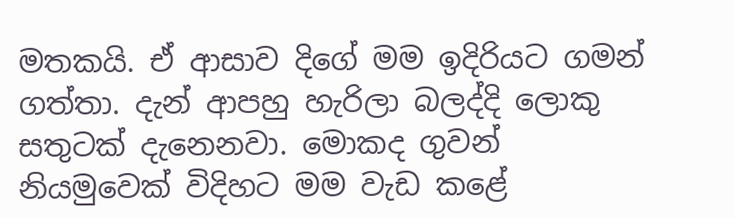මතකයි. ඒ ආසාව දිගේ මම ඉදිරියට ගමන් ගත්තා. දැන් ආපහු හැරිලා බලද්දි ලොකු සතුටක් දැනෙනවා. මොකද ගුවන් නියමුවෙක් විදිහට මම වැඩ කළේ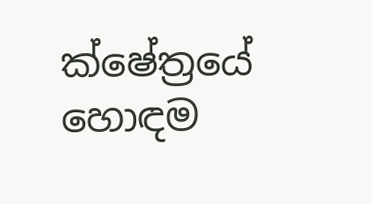ක්ෂේත්‍රයේ හොඳම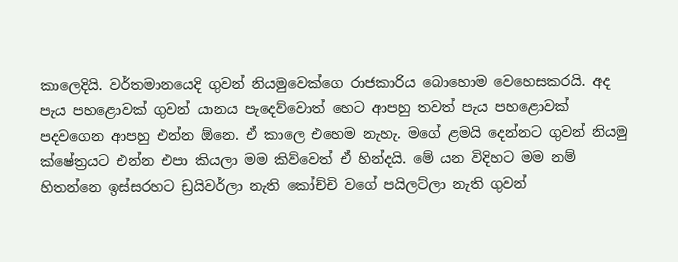කාලෙදියි. වර්තමානයෙදි ගුවන් නියමුවෙක්ගෙ රාජකාරිය බොහොම වෙහෙසකරයි. අද පැය පහළොවක් ගුවන් යානය පැදෙව්වොත් හෙට ආපහු තවත් පැය පහළොවක් පදවගෙන ආපහු එන්න ඕනෙ. ඒ කාලෙ එහෙම නැහැ. මගේ ළමයි දෙන්නට ගුවන් නියමු ක්ෂේත්‍රයට එන්න එපා කියලා මම කිව්වෙත් ඒ හින්දයි. මේ යන විදිහට මම නම් හිතන්නෙ ඉස්සරහට ඩ්‍රයිවර්ලා නැති කෝච්චි වගේ පයිලට්ලා නැති ගුවන්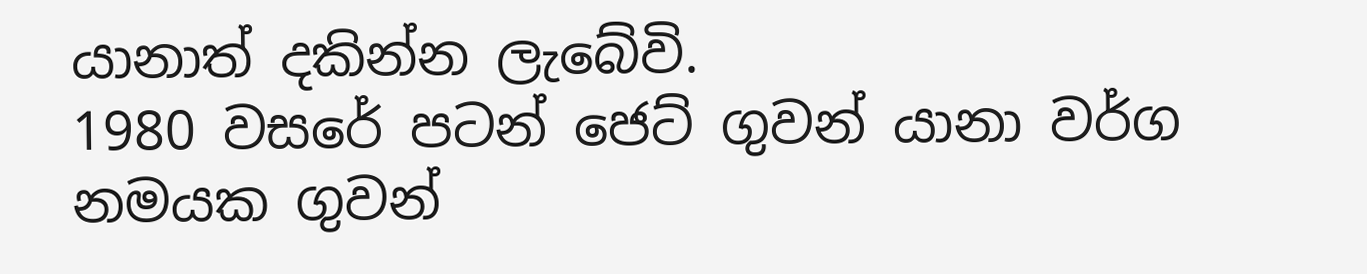යානාත් දකින්න ලැබේවි.
1980 වසරේ පටන් ජෙට් ගුවන් යානා වර්ග නමයක ගුවන්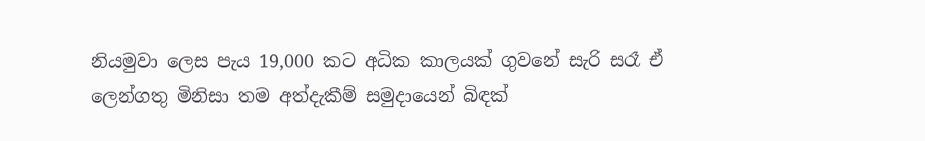නියමුවා ලෙස පැය 19,000 කට අධික කාලයක් ගුවනේ සැරි සරෑ ඒ ලෙන්ගතු මිනිසා තම අත්දැකීම් සමුදායෙන් බිඳක්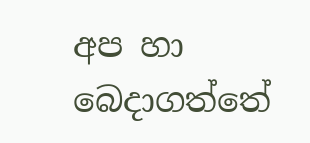අප හා බෙදාගත්තේ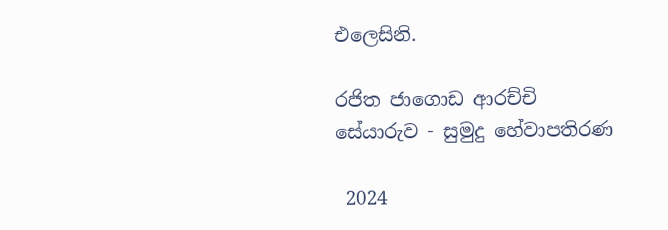එලෙසිනි.

රජිත ජාගොඩ ආරච්චි
සේයාරුව - සුමුදු හේවාපතිරණ

 2024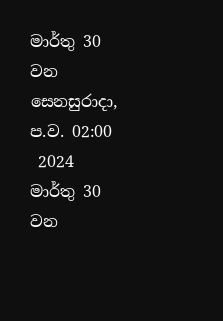මාර්තු 30 වන සෙනසුරාදා, ප.ව. 02:00
 2024 මාර්තු 30 වන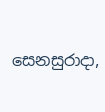සෙනසුරාදා,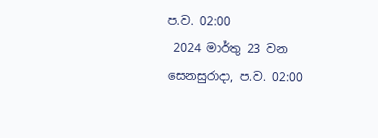ප.ව. 02:00
 2024 මාර්තු 23 වන සෙනසුරාදා, ප.ව. 02:00